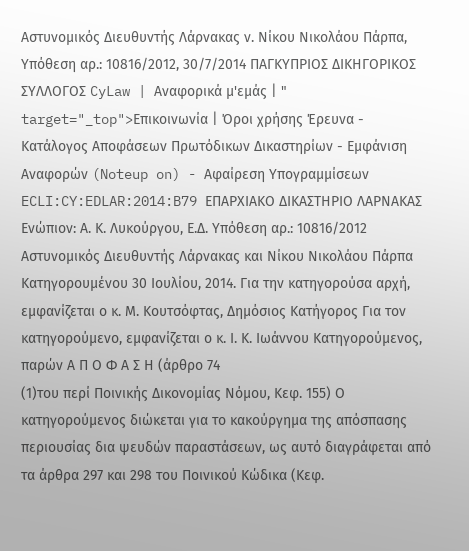Αστυνομικός Διευθυντής Λάρνακας ν. Νίκου Νικολάου Πάρπα, Υπόθεση αρ.: 10816/2012, 30/7/2014 ΠΑΓΚΥΠΡΙΟΣ ΔΙΚΗΓΟΡΙΚΟΣ ΣΥΛΛΟΓΟΣ CyLaw | Αναφορικά μ'εμάς | " target="_top">Επικοινωνία | Όροι χρήσης Έρευνα - Κατάλογος Αποφάσεων Πρωτόδικων Δικαστηρίων - Εμφάνιση Αναφορών (Noteup on) - Αφαίρεση Υπογραμμίσεων ECLI:CY:EDLAR:2014:B79 ΕΠΑΡΧΙΑΚΟ ΔΙΚΑΣΤΗΡΙΟ ΛΑΡΝΑΚΑΣ Ενώπιον: Α. Κ. Λυκούργου, Ε.Δ. Υπόθεση αρ.: 10816/2012 Αστυνομικός Διευθυντής Λάρνακας και Νίκου Νικολάου Πάρπα Κατηγορουμένου 30 Ιουλίου, 2014. Για την κατηγορούσα αρχή, εμφανίζεται ο κ. Μ. Κουτσόφτας, Δημόσιος Κατήγορος Για τον κατηγορούμενο, εμφανίζεται ο κ. Ι. Κ. Ιωάννου Κατηγορούμενος, παρών Α Π Ο Φ Α Σ Η (άρθρο 74
(1)του περί Ποινικής Δικονομίας Νόμου, Κεφ. 155) Ο κατηγορούμενος διώκεται για το κακούργημα της απόσπασης περιουσίας δια ψευδών παραστάσεων, ως αυτό διαγράφεται από τα άρθρα 297 και 298 του Ποινικού Κώδικα (Κεφ.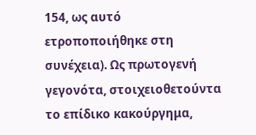154, ως αυτό ετροποποιήθηκε στη συνέχεια). Ως πρωτογενή γεγονότα, στοιχειοθετούντα το επίδικο κακούργημα,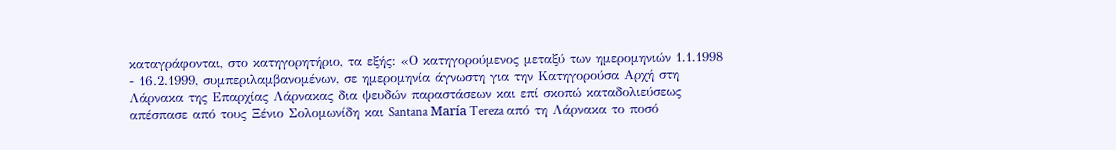καταγράφονται, στο κατηγορητήριο, τα εξής: «Ο κατηγορούμενος μεταξύ των ημερομηνιών 1.1.1998 - 16.2.1999, συμπεριλαμβανομένων, σε ημερομηνία άγνωστη για την Κατηγορούσα Αρχή στη Λάρνακα της Επαρχίας Λάρνακας δια ψευδών παραστάσεων και επί σκοπώ καταδολιεύσεως απέσπασε από τους Ξένιο Σολομωνίδη και Santana María Tereza από τη Λάρνακα το ποσό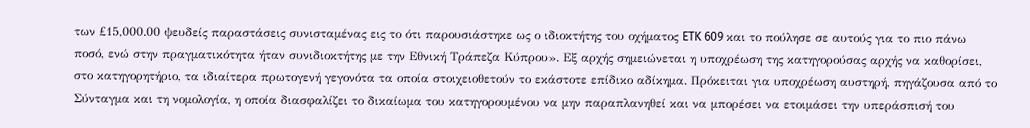των £15,000.00 ψευδείς παραστάσεις συνισταμένας εις το ότι παρουσιάστηκε ως ο ιδιοκτήτης του οχήματος ETK 609 και το πούλησε σε αυτούς για το πιο πάνω ποσό, ενώ στην πραγματικότητα ήταν συνιδιοκτήτης με την Εθνική Τράπεζα Κύπρου». Εξ αρχής σημειώνεται η υποχρέωση της κατηγορούσας αρχής να καθορίσει, στο κατηγορητήριο, τα ιδιαίτερα πρωτογενή γεγονότα τα οποία στοιχειοθετούν το εκάστοτε επίδικο αδίκημα. Πρόκειται για υποχρέωση αυστηρή, πηγάζουσα από το Σύνταγμα και τη νομολογία, η οποία διασφαλίζει το δικαίωμα του κατηγορουμένου να μην παραπλανηθεί και να μπορέσει να ετοιμάσει την υπεράσπισή του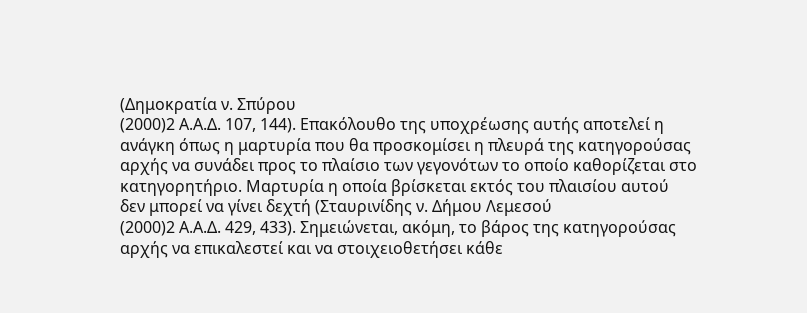(Δημοκρατία ν. Σπύρου
(2000)2 Α.Α.Δ. 107, 144). Επακόλουθο της υποχρέωσης αυτής αποτελεί η ανάγκη όπως η μαρτυρία που θα προσκομίσει η πλευρά της κατηγορούσας αρχής να συνάδει προς το πλαίσιο των γεγονότων το οποίο καθορίζεται στο κατηγορητήριο. Μαρτυρία η οποία βρίσκεται εκτός του πλαισίου αυτού δεν μπορεί να γίνει δεχτή (Σταυρινίδης ν. Δήμου Λεμεσού
(2000)2 Α.Α.Δ. 429, 433). Σημειώνεται, ακόμη, το βάρος της κατηγορούσας αρχής να επικαλεστεί και να στοιχειοθετήσει κάθε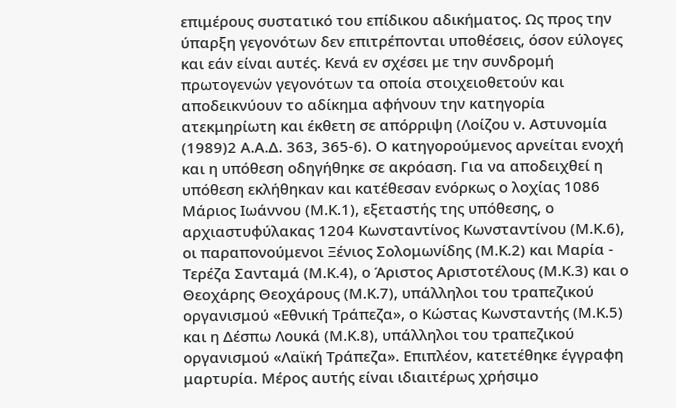επιμέρους συστατικό του επίδικου αδικήματος. Ως προς την ύπαρξη γεγονότων δεν επιτρέπονται υποθέσεις, όσον εύλογες και εάν είναι αυτές. Κενά εν σχέσει με την συνδρομή πρωτογενών γεγονότων τα οποία στοιχειοθετούν και αποδεικνύουν το αδίκημα αφήνουν την κατηγορία ατεκμηρίωτη και έκθετη σε απόρριψη (Λοίζου ν. Αστυνομία
(1989)2 Α.Α.Δ. 363, 365-6). Ο κατηγορούμενος αρνείται ενοχή και η υπόθεση οδηγήθηκε σε ακρόαση. Για να αποδειχθεί η υπόθεση εκλήθηκαν και κατέθεσαν ενόρκως ο λοχίας 1086 Μάριος Ιωάννου (Μ.Κ.1), εξεταστής της υπόθεσης, ο αρχιαστυφύλακας 1204 Κωνσταντίνος Κωνσταντίνου (Μ.Κ.6), οι παραπονούμενοι Ξένιος Σολομωνίδης (Μ.Κ.2) και Μαρία - Τερέζα Σανταμά (Μ.Κ.4), ο Άριστος Αριστοτέλους (Μ.Κ.3) και ο Θεοχάρης Θεοχάρους (Μ.Κ.7), υπάλληλοι του τραπεζικού οργανισμού «Εθνική Τράπεζα», ο Κώστας Κωνσταντής (Μ.Κ.5) και η Δέσπω Λουκά (Μ.Κ.8), υπάλληλοι του τραπεζικού οργανισμού «Λαϊκή Τράπεζα». Επιπλέον, κατετέθηκε έγγραφη μαρτυρία. Μέρος αυτής είναι ιδιαιτέρως χρήσιμο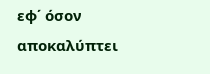εφ΄ όσον αποκαλύπτει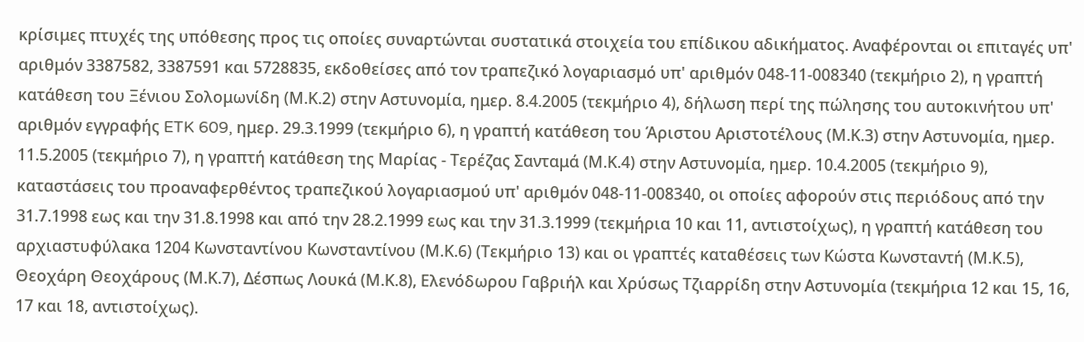κρίσιμες πτυχές της υπόθεσης προς τις οποίες συναρτώνται συστατικά στοιχεία του επίδικου αδικήματος. Αναφέρονται οι επιταγές υπ' αριθμόν 3387582, 3387591 και 5728835, εκδοθείσες από τον τραπεζικό λογαριασμό υπ' αριθμόν 048-11-008340 (τεκμήριο 2), η γραπτή κατάθεση του Ξένιου Σολομωνίδη (Μ.Κ.2) στην Αστυνομία, ημερ. 8.4.2005 (τεκμήριο 4), δήλωση περί της πώλησης του αυτοκινήτου υπ' αριθμόν εγγραφής ETK 609, ημερ. 29.3.1999 (τεκμήριο 6), η γραπτή κατάθεση του Άριστου Αριστοτέλους (Μ.Κ.3) στην Αστυνομία, ημερ. 11.5.2005 (τεκμήριο 7), η γραπτή κατάθεση της Μαρίας - Τερέζας Σανταμά (Μ.Κ.4) στην Αστυνομία, ημερ. 10.4.2005 (τεκμήριο 9), καταστάσεις του προαναφερθέντος τραπεζικού λογαριασμού υπ' αριθμόν 048-11-008340, οι οποίες αφορούν στις περιόδους από την 31.7.1998 εως και την 31.8.1998 και από την 28.2.1999 εως και την 31.3.1999 (τεκμήρια 10 και 11, αντιστοίχως), η γραπτή κατάθεση του αρχιαστυφύλακα 1204 Κωνσταντίνου Κωνσταντίνου (Μ.Κ.6) (Τεκμήριο 13) και οι γραπτές καταθέσεις των Κώστα Κωνσταντή (Μ.Κ.5), Θεοχάρη Θεοχάρους (Μ.Κ.7), Δέσπως Λουκά (Μ.Κ.8), Ελενόδωρου Γαβριήλ και Χρύσως Τζιαρρίδη στην Αστυνομία (τεκμήρια 12 και 15, 16, 17 και 18, αντιστοίχως).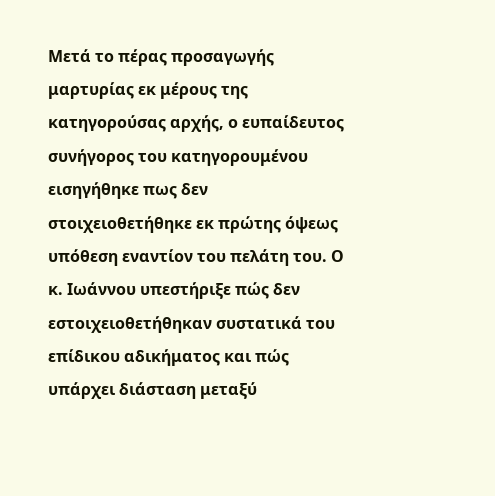Μετά το πέρας προσαγωγής μαρτυρίας εκ μέρους της κατηγορούσας αρχής, ο ευπαίδευτος συνήγορος του κατηγορουμένου εισηγήθηκε πως δεν στοιχειοθετήθηκε εκ πρώτης όψεως υπόθεση εναντίον του πελάτη του. Ο κ. Ιωάννου υπεστήριξε πώς δεν εστοιχειοθετήθηκαν συστατικά του επίδικου αδικήματος και πώς υπάρχει διάσταση μεταξύ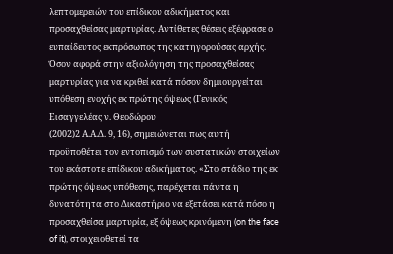λεπτομερειών του επίδικου αδικήματος και προσαχθείσας μαρτυρίας. Αντίθετες θέσεις εξέφρασε ο ευπαίδευτος εκπρόσωπος της κατηγορούσας αρχής. Όσον αφορά στην αξιολόγηση της προσαχθείσας μαρτυρίας για να κριθεί κατά πόσον δημιουργείται υπόθεση ενοχής εκ πρώτης όψεως (Γενικός Εισαγγελέας ν. Θεοδώρου
(2002)2 Α.Α.Δ. 9, 16), σημειώνεται πως αυτή προϋποθέτει τον εντοπισμό των συστατικών στοιχείων του εκάστοτε επίδικου αδικήματος. «Στο στάδιο της εκ πρώτης όψεως υπόθεσης, παρέχεται πάντα η δυνατότητα στο Δικαστήριο να εξετάσει κατά πόσο η προσαχθείσα μαρτυρία, εξ όψεως κρινόμενη (on the face of it), στοιχειοθετεί τα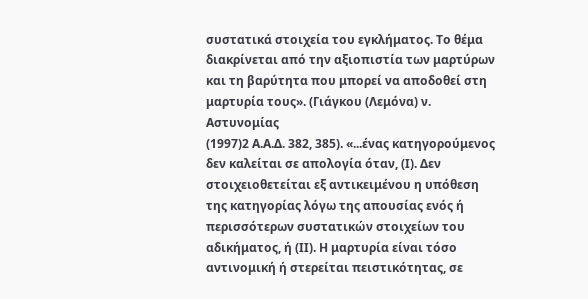συστατικά στοιχεία του εγκλήματος. Το θέμα διακρίνεται από την αξιοπιστία των μαρτύρων και τη βαρύτητα που μπορεί να αποδοθεί στη μαρτυρία τους». (Γιάγκου (Λεμόνα) ν. Αστυνομίας
(1997)2 Α.Α.Δ. 382, 385). «...ένας κατηγορούμενος δεν καλείται σε απολογία όταν, (Ι). Δεν στοιχειοθετείται εξ αντικειμένου η υπόθεση της κατηγορίας λόγω της απουσίας ενός ή περισσότερων συστατικών στοιχείων του αδικήματος, ή (ΙΙ). Η μαρτυρία είναι τόσο αντινομική ή στερείται πειστικότητας, σε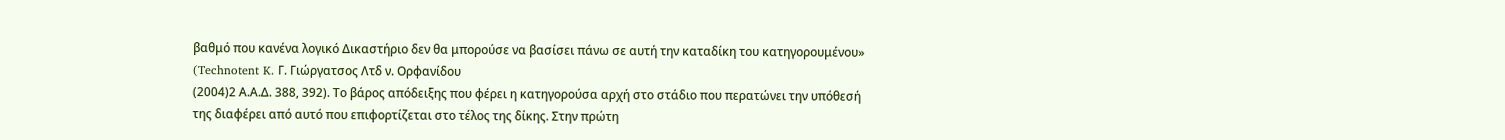βαθμό που κανένα λογικό Δικαστήριο δεν θα μπορούσε να βασίσει πάνω σε αυτή την καταδίκη του κατηγορουμένου» (Technotent K. Γ. Γιώργατσος Λτδ ν. Ορφανίδου
(2004)2 Α.Α.Δ. 388, 392). Το βάρος απόδειξης που φέρει η κατηγορούσα αρχή στο στάδιο που περατώνει την υπόθεσή της διαφέρει από αυτό που επιφορτίζεται στο τέλος της δίκης. Στην πρώτη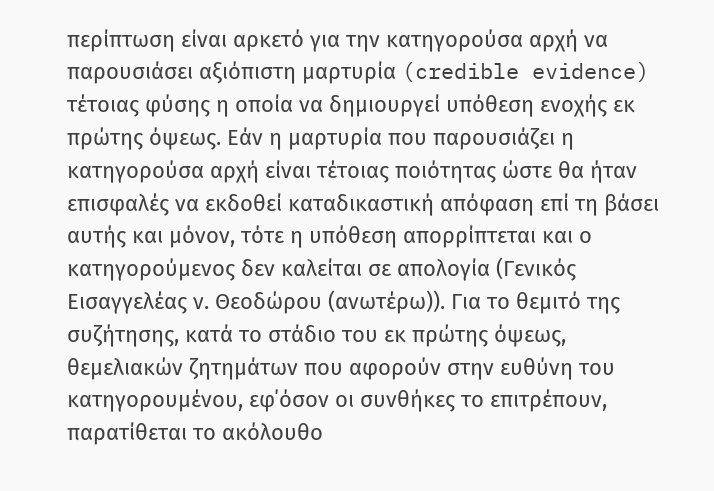περίπτωση είναι αρκετό για την κατηγορούσα αρχή να παρουσιάσει αξιόπιστη μαρτυρία (credible evidence) τέτοιας φύσης η οποία να δημιουργεί υπόθεση ενοχής εκ πρώτης όψεως. Εάν η μαρτυρία που παρουσιάζει η κατηγορούσα αρχή είναι τέτοιας ποιότητας ώστε θα ήταν επισφαλές να εκδοθεί καταδικαστική απόφαση επί τη βάσει αυτής και μόνον, τότε η υπόθεση απορρίπτεται και ο κατηγορούμενος δεν καλείται σε απολογία (Γενικός Εισαγγελέας ν. Θεοδώρου (ανωτέρω)). Για το θεμιτό της συζήτησης, κατά το στάδιο του εκ πρώτης όψεως, θεμελιακών ζητημάτων που αφορούν στην ευθύνη του κατηγορουμένου, εφ΄όσον οι συνθήκες το επιτρέπουν, παρατίθεται το ακόλουθο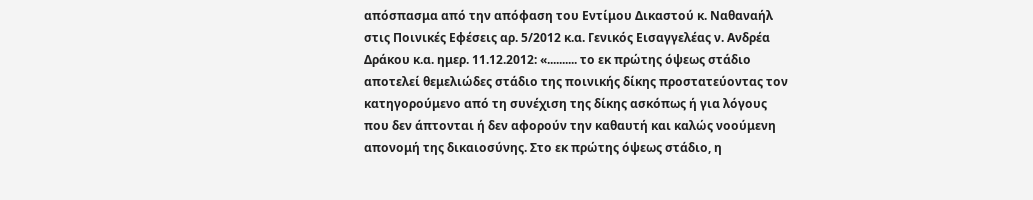απόσπασμα από την απόφαση του Εντίμου Δικαστού κ. Ναθαναήλ στις Ποινικές Εφέσεις αρ. 5/2012 κ.α. Γενικός Εισαγγελέας ν. Ανδρέα Δράκου κ.α. ημερ. 11.12.2012: «.......... το εκ πρώτης όψεως στάδιο αποτελεί θεμελιώδες στάδιο της ποινικής δίκης προστατεύοντας τον κατηγορούμενο από τη συνέχιση της δίκης ασκόπως ή για λόγους που δεν άπτονται ή δεν αφορούν την καθαυτή και καλώς νοούμενη απονομή της δικαιοσύνης. Στο εκ πρώτης όψεως στάδιο, η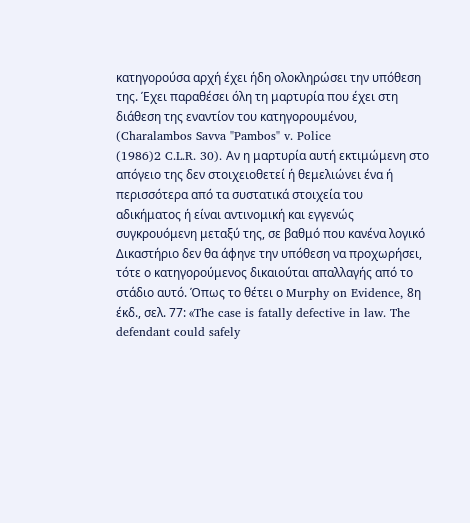κατηγορούσα αρχή έχει ήδη ολοκληρώσει την υπόθεση της. Έχει παραθέσει όλη τη μαρτυρία που έχει στη διάθεση της εναντίον του κατηγορουμένου, (Charalambos Savva "Pambos" v. Police
(1986)2 C.L.R. 30). Αν η μαρτυρία αυτή εκτιμώμενη στο απόγειο της δεν στοιχειοθετεί ή θεμελιώνει ένα ή περισσότερα από τα συστατικά στοιχεία του αδικήματος ή είναι αντινομική και εγγενώς συγκρουόμενη μεταξύ της, σε βαθμό που κανένα λογικό Δικαστήριο δεν θα άφηνε την υπόθεση να προχωρήσει, τότε ο κατηγορούμενος δικαιούται απαλλαγής από το στάδιο αυτό. Όπως το θέτει ο Murphy on Evidence, 8η έκδ., σελ. 77: «The case is fatally defective in law. The defendant could safely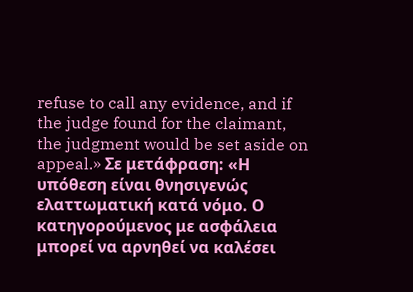refuse to call any evidence, and if the judge found for the claimant, the judgment would be set aside on appeal.» Σε μετάφραση: «Η υπόθεση είναι θνησιγενώς ελαττωματική κατά νόμο. Ο κατηγορούμενος με ασφάλεια μπορεί να αρνηθεί να καλέσει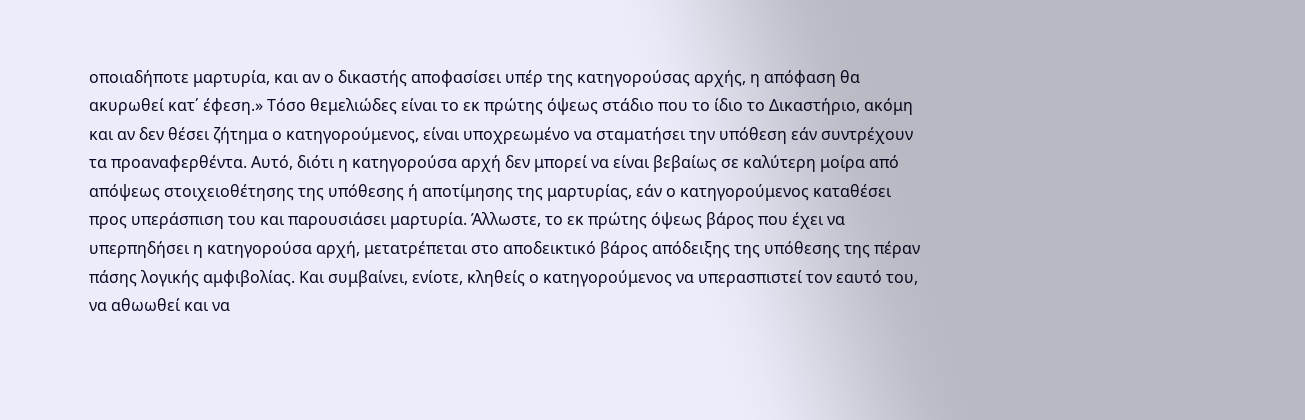οποιαδήποτε μαρτυρία, και αν ο δικαστής αποφασίσει υπέρ της κατηγορούσας αρχής, η απόφαση θα ακυρωθεί κατ΄ έφεση.» Τόσο θεμελιώδες είναι το εκ πρώτης όψεως στάδιο που το ίδιο το Δικαστήριο, ακόμη και αν δεν θέσει ζήτημα ο κατηγορούμενος, είναι υποχρεωμένο να σταματήσει την υπόθεση εάν συντρέχουν τα προαναφερθέντα. Αυτό, διότι η κατηγορούσα αρχή δεν μπορεί να είναι βεβαίως σε καλύτερη μοίρα από απόψεως στοιχειοθέτησης της υπόθεσης ή αποτίμησης της μαρτυρίας, εάν ο κατηγορούμενος καταθέσει προς υπεράσπιση του και παρουσιάσει μαρτυρία. Άλλωστε, το εκ πρώτης όψεως βάρος που έχει να υπερπηδήσει η κατηγορούσα αρχή, μετατρέπεται στο αποδεικτικό βάρος απόδειξης της υπόθεσης της πέραν πάσης λογικής αμφιβολίας. Και συμβαίνει, ενίοτε, κληθείς ο κατηγορούμενος να υπερασπιστεί τον εαυτό του, να αθωωθεί και να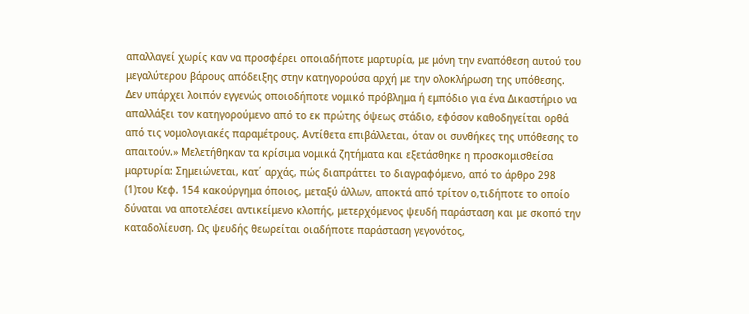απαλλαγεί χωρίς καν να προσφέρει οποιαδήποτε μαρτυρία, με μόνη την εναπόθεση αυτού του μεγαλύτερου βάρους απόδειξης στην κατηγορούσα αρχή με την ολοκλήρωση της υπόθεσης. Δεν υπάρχει λοιπόν εγγενώς οποιοδήποτε νομικό πρόβλημα ή εμπόδιο για ένα Δικαστήριο να απαλλάξει τον κατηγορούμενο από το εκ πρώτης όψεως στάδιο, εφόσον καθοδηγείται ορθά από τις νομολογιακές παραμέτρους. Αντίθετα επιβάλλεται, όταν οι συνθήκες της υπόθεσης το απαιτούν.» Μελετήθηκαν τα κρίσιμα νομικά ζητήματα και εξετάσθηκε η προσκομισθείσα μαρτυρία: Σημειώνεται, κατ΄ αρχάς, πώς διαπράττει το διαγραφόμενο, από το άρθρο 298
(1)του Κεφ. 154 κακούργημα όποιος, μεταξύ άλλων, αποκτά από τρίτον ο,τιδήποτε το οποίο δύναται να αποτελέσει αντικείμενο κλοπής, μετερχόμενος ψευδή παράσταση και με σκοπό την καταδολίευση. Ως ψευδής θεωρείται οιαδήποτε παράσταση γεγονότος,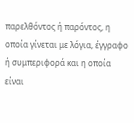παρελθόντος ή παρόντος, η οποία γίνεται με λόγια, έγγραφο ή συμπεριφορά και η οποία είναι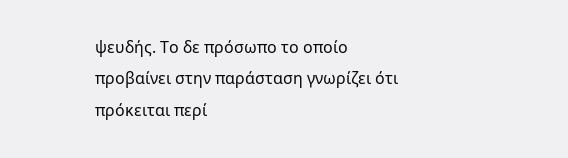ψευδής. Το δε πρόσωπο το οποίο προβαίνει στην παράσταση γνωρίζει ότι πρόκειται περί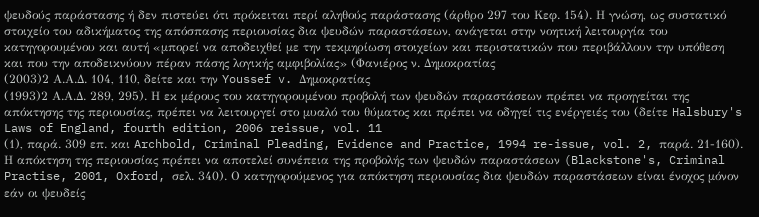ψευδούς παράστασης ή δεν πιστεύει ότι πρόκειται περί αληθούς παράστασης (άρθρο 297 του Κεφ. 154). Η γνώση, ως συστατικό στοιχείο του αδικήματος της απόσπασης περιουσίας δια ψευδών παραστάσεων, ανάγεται στην νοητική λειτουργία του κατηγορουμένου και αυτή «μπορεί να αποδειχθεί με την τεκμηρίωση στοιχείων και περιστατικών που περιβάλλουν την υπόθεση και που την αποδεικνύουν πέραν πάσης λογικής αμφιβολίας» (Φανιέρος ν. Δημοκρατίας
(2003)2 Α.Α.Δ. 104, 110, δείτε και την Youssef v. Δημοκρατίας
(1993)2 Α.Α.Δ. 289, 295). Η εκ μέρους του κατηγορουμένου προβολή των ψευδών παραστάσεων πρέπει να προηγείται της απόκτησης της περιουσίας, πρέπει να λειτουργεί στο μυαλό του θύματος και πρέπει να οδηγεί τις ενέργειές του (δείτε Halsbury's Laws of England, fourth edition, 2006 reissue, vol. 11
(1), παρά. 309 επ. και Archbold, Criminal Pleading, Evidence and Practice, 1994 re-issue, vol. 2, παρά. 21-160). Η απόκτηση της περιουσίας πρέπει να αποτελεί συνέπεια της προβολής των ψευδών παραστάσεων (Blackstone's, Criminal Practise, 2001, Oxford, σελ. 340). Ο κατηγορούμενος για απόκτηση περιουσίας δια ψευδών παραστάσεων είναι ένοχος μόνον εάν οι ψευδείς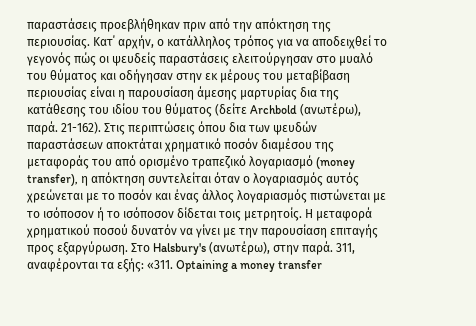παραστάσεις προεβλήθηκαν πριν από την απόκτηση της περιουσίας. Κατ΄ αρχήν, ο κατάλληλος τρόπος για να αποδειχθεί το γεγονός πώς οι ψευδείς παραστάσεις ελειτούργησαν στο μυαλό του θύματος και οδήγησαν στην εκ μέρους του μεταβίβαση περιουσίας είναι η παρουσίαση άμεσης μαρτυρίας δια της κατάθεσης του ιδίου του θύματος (δείτε Archbold (ανωτέρω), παρά. 21-162). Στις περιπτώσεις όπου δια των ψευδών παραστάσεων αποκτάται χρηματικό ποσόν διαμέσου της μεταφοράς του από ορισμένο τραπεζικό λογαριασμό (money transfer), η απόκτηση συντελείται όταν ο λογαριασμός αυτός χρεώνεται με το ποσόν και ένας άλλος λογαριασμός πιστώνεται με το ισόποσον ή το ισόποσον δίδεται τοις μετρητοίς. Η μεταφορά χρηματικού ποσού δυνατόν να γίνει με την παρουσίαση επιταγής προς εξαργύρωση. Στο Halsbury's (ανωτέρω), στην παρά. 311, αναφέρονται τα εξής: «311. Optaining a money transfer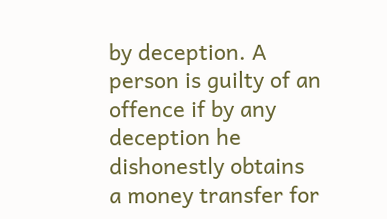by deception. A person is guilty of an offence if by any deception he dishonestly obtains a money transfer for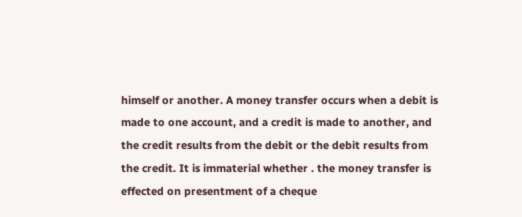himself or another. A money transfer occurs when a debit is made to one account, and a credit is made to another, and the credit results from the debit or the debit results from the credit. It is immaterial whether . the money transfer is effected on presentment of a cheque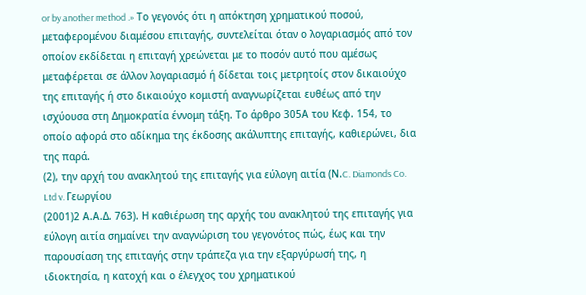or by another method .» Το γεγονός ότι η απόκτηση χρηματικού ποσού, μεταφερομένου διαμέσου επιταγής, συντελείται όταν ο λογαριασμός από τον οποίον εκδίδεται η επιταγή χρεώνεται με το ποσόν αυτό που αμέσως μεταφέρεται σε άλλον λογαριασμό ή δίδεται τοις μετρητοίς στον δικαιούχο της επιταγής ή στο δικαιούχο κομιστή αναγνωρίζεται ευθέως από την ισχύουσα στη Δημοκρατία έννομη τάξη. Το άρθρο 305Α του Κεφ. 154, το οποίο αφορά στο αδίκημα της έκδοσης ακάλυπτης επιταγής, καθιερώνει, δια της παρά.
(2), την αρχή του ανακλητού της επιταγής για εύλογη αιτία (Ν.C. Diamonds Co. Ltd v. Γεωργίου
(2001)2 Α.Α.Δ. 763). Η καθιέρωση της αρχής του ανακλητού της επιταγής για εύλογη αιτία σημαίνει την αναγνώριση του γεγονότος πώς, έως και την παρουσίαση της επιταγής στην τράπεζα για την εξαργύρωσή της, η ιδιοκτησία, η κατοχή και ο έλεγχος του χρηματικού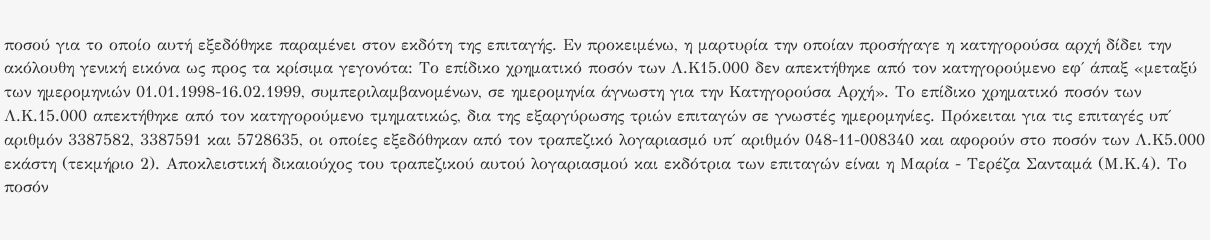ποσού για το οποίο αυτή εξεδόθηκε παραμένει στον εκδότη της επιταγής. Εν προκειμένω, η μαρτυρία την οποίαν προσήγαγε η κατηγορούσα αρχή δίδει την ακόλουθη γενική εικόνα ως προς τα κρίσιμα γεγονότα: Το επίδικο χρηματικό ποσόν των Λ.Κ15.000 δεν απεκτήθηκε από τον κατηγορούμενο εφ΄ άπαξ «μεταξύ των ημερομηνιών 01.01.1998-16.02.1999, συμπεριλαμβανομένων, σε ημερομηνία άγνωστη για την Κατηγορούσα Αρχή». Το επίδικο χρηματικό ποσόν των Λ.Κ.15.000 απεκτήθηκε από τον κατηγορούμενο τμηματικώς, δια της εξαργύρωσης τριών επιταγών σε γνωστές ημερομηνίες. Πρόκειται για τις επιταγές υπ΄ αριθμόν 3387582, 3387591 και 5728635, οι οποίες εξεδόθηκαν από τον τραπεζικό λογαριασμό υπ΄ αριθμόν 048-11-008340 και αφορούν στο ποσόν των Λ.Κ5.000 εκάστη (τεκμήριο 2). Αποκλειστική δικαιούχος του τραπεζικού αυτού λογαριασμού και εκδότρια των επιταγών είναι η Μαρία - Τερέζα Σανταμά (Μ.Κ.4). Το ποσόν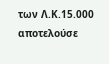των Λ.Κ.15.000 αποτελούσε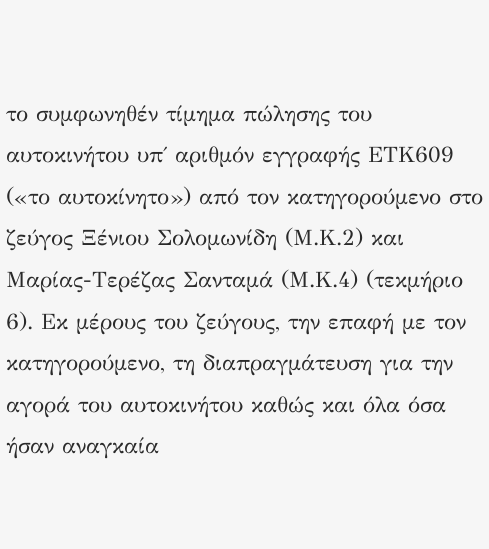το συμφωνηθέν τίμημα πώλησης του αυτοκινήτου υπ΄ αριθμόν εγγραφής ΕΤΚ609 («το αυτοκίνητο») από τον κατηγορούμενο στο ζεύγος Ξένιου Σολομωνίδη (Μ.Κ.2) και Μαρίας-Τερέζας Σανταμά (Μ.Κ.4) (τεκμήριο 6). Εκ μέρους του ζεύγους, την επαφή με τον κατηγορούμενο, τη διαπραγμάτευση για την αγορά του αυτοκινήτου καθώς και όλα όσα ήσαν αναγκαία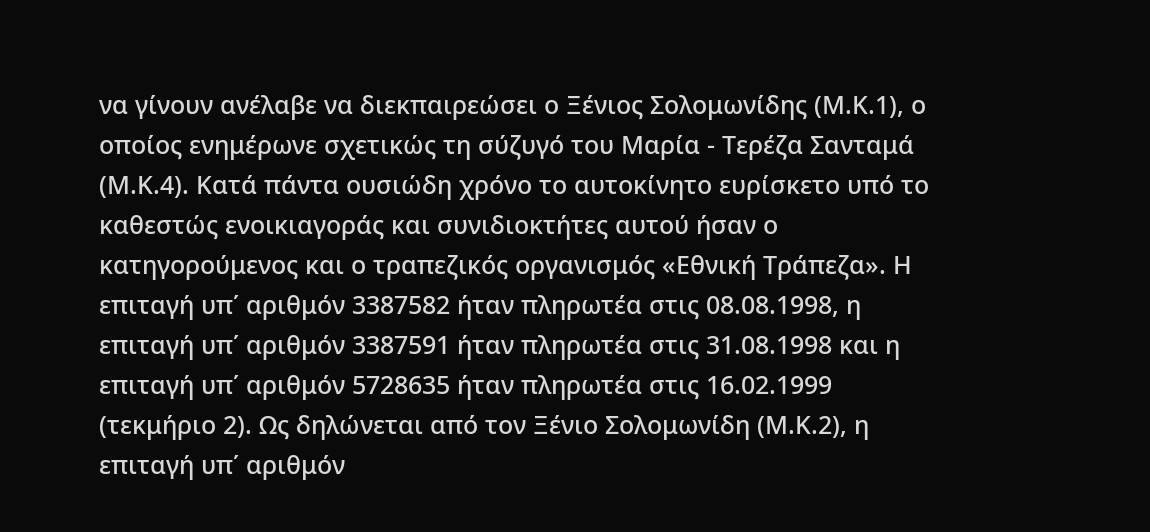να γίνουν ανέλαβε να διεκπαιρεώσει ο Ξένιος Σολομωνίδης (Μ.Κ.1), ο οποίος ενημέρωνε σχετικώς τη σύζυγό του Μαρία - Τερέζα Σανταμά (Μ.Κ.4). Κατά πάντα ουσιώδη χρόνο το αυτοκίνητο ευρίσκετο υπό το καθεστώς ενοικιαγοράς και συνιδιοκτήτες αυτού ήσαν ο κατηγορούμενος και ο τραπεζικός οργανισμός «Εθνική Τράπεζα». Η επιταγή υπ΄ αριθμόν 3387582 ήταν πληρωτέα στις 08.08.1998, η επιταγή υπ΄ αριθμόν 3387591 ήταν πληρωτέα στις 31.08.1998 και η επιταγή υπ΄ αριθμόν 5728635 ήταν πληρωτέα στις 16.02.1999 (τεκμήριο 2). Ως δηλώνεται από τον Ξένιο Σολομωνίδη (Μ.Κ.2), η επιταγή υπ΄ αριθμόν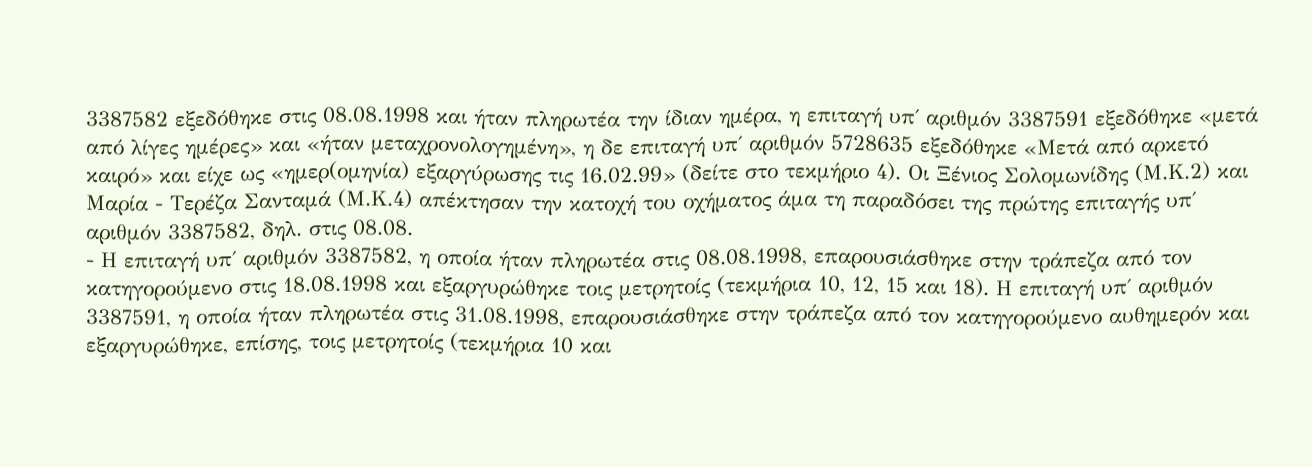3387582 εξεδόθηκε στις 08.08.1998 και ήταν πληρωτέα την ίδιαν ημέρα, η επιταγή υπ΄ αριθμόν 3387591 εξεδόθηκε «μετά από λίγες ημέρες» και «ήταν μεταχρονολογημένη», η δε επιταγή υπ΄ αριθμόν 5728635 εξεδόθηκε «Μετά από αρκετό καιρό» και είχε ως «ημερ(ομηνία) εξαργύρωσης τις 16.02.99» (δείτε στο τεκμήριο 4). Οι Ξένιος Σολομωνίδης (Μ.Κ.2) και Μαρία - Τερέζα Σανταμά (Μ.Κ.4) απέκτησαν την κατοχή του οχήματος άμα τη παραδόσει της πρώτης επιταγής υπ΄ αριθμόν 3387582, δηλ. στις 08.08.
- Η επιταγή υπ΄ αριθμόν 3387582, η οποία ήταν πληρωτέα στις 08.08.1998, επαρουσιάσθηκε στην τράπεζα από τον κατηγορούμενο στις 18.08.1998 και εξαργυρώθηκε τοις μετρητοίς (τεκμήρια 10, 12, 15 και 18). Η επιταγή υπ΄ αριθμόν 3387591, η οποία ήταν πληρωτέα στις 31.08.1998, επαρουσιάσθηκε στην τράπεζα από τον κατηγορούμενο αυθημερόν και εξαργυρώθηκε, επίσης, τοις μετρητοίς (τεκμήρια 10 και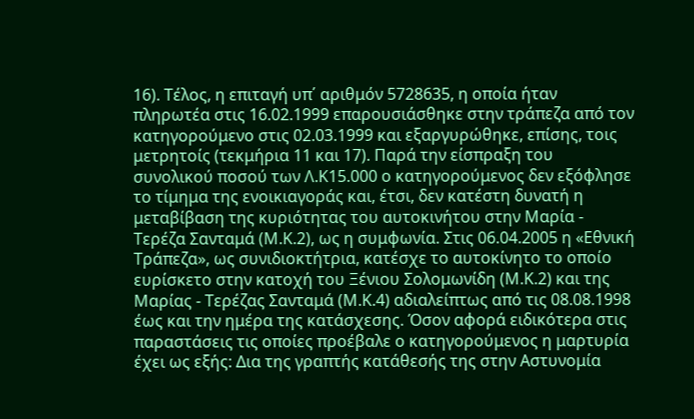16). Τέλος, η επιταγή υπ΄ αριθμόν 5728635, η οποία ήταν πληρωτέα στις 16.02.1999 επαρουσιάσθηκε στην τράπεζα από τον κατηγορούμενο στις 02.03.1999 και εξαργυρώθηκε, επίσης, τοις μετρητοίς (τεκμήρια 11 και 17). Παρά την είσπραξη του συνολικού ποσού των Λ.Κ15.000 ο κατηγορούμενος δεν εξόφλησε το τίμημα της ενοικιαγοράς και, έτσι, δεν κατέστη δυνατή η μεταβίβαση της κυριότητας του αυτοκινήτου στην Μαρία - Τερέζα Σανταμά (Μ.Κ.2), ως η συμφωνία. Στις 06.04.2005 η «Εθνική Τράπεζα», ως συνιδιοκτήτρια, κατέσχε το αυτοκίνητο το οποίο ευρίσκετο στην κατοχή του Ξένιου Σολομωνίδη (Μ.Κ.2) και της Μαρίας - Τερέζας Σανταμά (Μ.Κ.4) αδιαλείπτως από τις 08.08.1998 έως και την ημέρα της κατάσχεσης. Όσον αφορά ειδικότερα στις παραστάσεις τις οποίες προέβαλε ο κατηγορούμενος η μαρτυρία έχει ως εξής: Δια της γραπτής κατάθεσής της στην Αστυνομία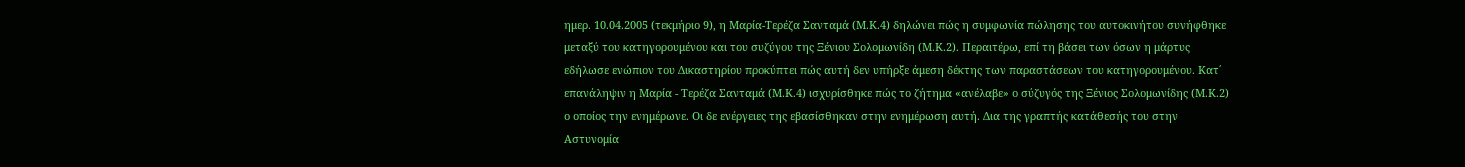ημερ. 10.04.2005 (τεκμήριο 9), η Μαρία-Τερέζα Σανταμά (Μ.Κ.4) δηλώνει πώς η συμφωνία πώλησης του αυτοκινήτου συνήφθηκε μεταξύ του κατηγορουμένου και του συζύγου της Ξένιου Σολομωνίδη (Μ.Κ.2). Περαιτέρω, επί τη βάσει των όσων η μάρτυς εδήλωσε ενώπιον του Δικαστηρίου προκύπτει πώς αυτή δεν υπήρξε άμεση δέκτης των παραστάσεων του κατηγορουμένου. Κατ΄ επανάληψιν η Μαρία - Τερέζα Σανταμά (Μ.Κ.4) ισχυρίσθηκε πώς το ζήτημα «ανέλαβε» ο σύζυγός της Ξένιος Σολομωνίδης (Μ.Κ.2) ο οποίος την ενημέρωνε. Οι δε ενέργειες της εβασίσθηκαν στην ενημέρωση αυτή. Δια της γραπτής κατάθεσής του στην Αστυνομία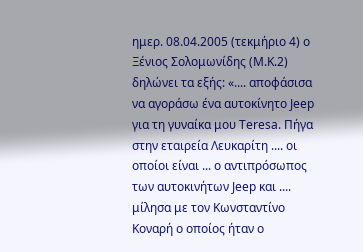ημερ. 08.04.2005 (τεκμήριο 4) ο Ξένιος Σολομωνίδης (Μ.Κ.2) δηλώνει τα εξής: «.... αποφάσισα να αγοράσω ένα αυτοκίνητο Jeep για τη γυναίκα μου Teresa. Πήγα στην εταιρεία Λευκαρίτη .... οι οποίοι είναι ... ο αντιπρόσωπος των αυτοκινήτων Jeep και .... μίλησα με τον Κωνσταντίνο Κοναρή ο οποίος ήταν ο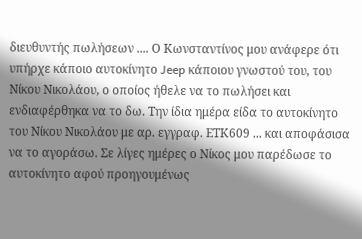διευθυντής πωλήσεων .... Ο Κωνσταντίνος μου ανάφερε ότι υπήρχε κάποιο αυτοκίνητο Jeep κάποιου γνωστού του, του Νίκου Νικολάου, ο οποίος ήθελε να το πωλήσει και ενδιαφέρθηκα να το δω. Την ίδια ημέρα είδα το αυτοκίνητο του Νίκου Νικολάου με αρ. εγγραφ. ΕΤΚ609 ... και αποφάσισα να το αγοράσω. Σε λίγες ημέρες ο Νίκος μου παρέδωσε το αυτοκίνητο αφού προηγουμένως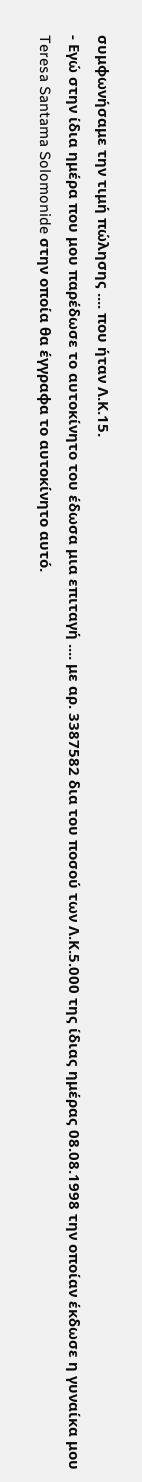συμφωνήσαμε την τιμή πώλησης .... που ήταν Λ.Κ.15.
- Εγώ στην ίδια ημέρα που μου παρέδωσε το αυτοκίνητο του έδωσα μια επιταγή .... με αρ. 3387582 δια του ποσού των Λ.Κ.5.000 της ίδιας ημέρας 08.08.1998 την οποίαν έκδωσε η γυναίκα μου Teresa Santama Solomonide στην οποία θα έγγραφα το αυτοκίνητο αυτό.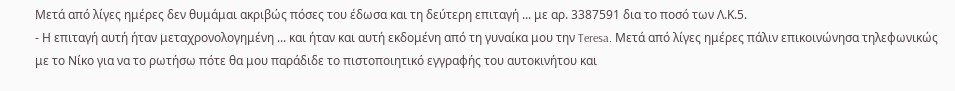Μετά από λίγες ημέρες δεν θυμάμαι ακριβώς πόσες του έδωσα και τη δεύτερη επιταγή ... με αρ. 3387591 δια το ποσό των Λ.Κ.5.
- Η επιταγή αυτή ήταν μεταχρονολογημένη ... και ήταν και αυτή εκδομένη από τη γυναίκα μου την Teresa. Μετά από λίγες ημέρες πάλιν επικοινώνησα τηλεφωνικώς με το Νίκο για να το ρωτήσω πότε θα μου παράδιδε το πιστοποιητικό εγγραφής του αυτοκινήτου και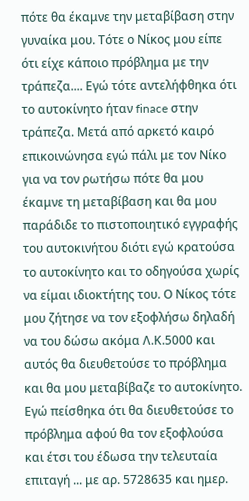πότε θα έκαμνε την μεταβίβαση στην γυναίκα μου. Τότε ο Νίκος μου είπε ότι είχε κάποιο πρόβλημα με την τράπεζα.... Εγώ τότε αντελήφθηκα ότι το αυτοκίνητο ήταν finace στην τράπεζα. Μετά από αρκετό καιρό επικοινώνησα εγώ πάλι με τον Νίκο για να τον ρωτήσω πότε θα μου έκαμνε τη μεταβίβαση και θα μου παράδιδε το πιστοποιητικό εγγραφής του αυτοκινήτου διότι εγώ κρατούσα το αυτοκίνητο και το οδηγούσα χωρίς να είμαι ιδιοκτήτης του. Ο Νίκος τότε μου ζήτησε να τον εξοφλήσω δηλαδή να του δώσω ακόμα Λ.Κ.5000 και αυτός θα διευθετούσε το πρόβλημα και θα μου μεταβίβαζε το αυτοκίνητο. Εγώ πείσθηκα ότι θα διευθετούσε το πρόβλημα αφού θα τον εξοφλούσα και έτσι του έδωσα την τελευταία επιταγή ... με αρ. 5728635 και ημερ.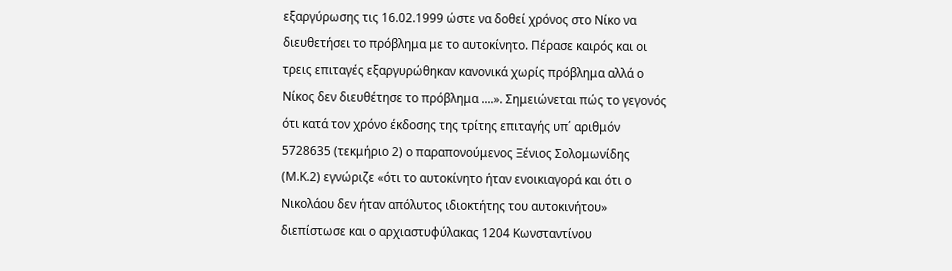εξαργύρωσης τις 16.02.1999 ώστε να δοθεί χρόνος στο Νίκο να διευθετήσει το πρόβλημα με το αυτοκίνητο. Πέρασε καιρός και οι τρεις επιταγές εξαργυρώθηκαν κανονικά χωρίς πρόβλημα αλλά ο Νίκος δεν διευθέτησε το πρόβλημα ....». Σημειώνεται πώς το γεγονός ότι κατά τον χρόνο έκδοσης της τρίτης επιταγής υπ΄ αριθμόν 5728635 (τεκμήριο 2) ο παραπονούμενος Ξένιος Σολομωνίδης (Μ.Κ.2) εγνώριζε «ότι το αυτοκίνητο ήταν ενοικιαγορά και ότι ο Νικολάου δεν ήταν απόλυτος ιδιοκτήτης του αυτοκινήτου» διεπίστωσε και ο αρχιαστυφύλακας 1204 Κωνσταντίνου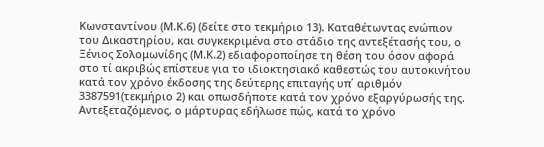Κωνσταντίνου (Μ.Κ.6) (δείτε στο τεκμήριο 13). Καταθέτωντας ενώπιον του Δικαστηρίου, και συγκεκριμένα στο στάδιο της αντεξέτασής του, ο Ξένιος Σολομωνίδης (Μ.Κ.2) εδιαφοροποίησε τη θέση του όσον αφορά στο τί ακριβώς επίστευε για το ιδιοκτησιακό καθεστώς του αυτοκινήτου κατά τον χρόνο έκδοσης της δεύτερης επιταγής υπ΄ αριθμόν 3387591(τεκμήριο 2) και οπωσδήποτε κατά τον χρόνο εξαργύρωσής της. Αντεξεταζόμενος, ο μάρτυρας εδήλωσε πώς, κατά το χρόνο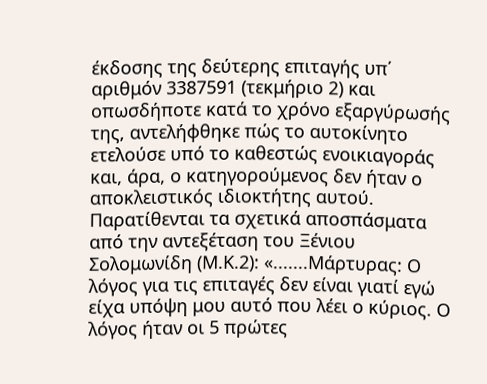έκδοσης της δεύτερης επιταγής υπ΄ αριθμόν 3387591 (τεκμήριο 2) και οπωσδήποτε κατά το χρόνο εξαργύρωσής της, αντελήφθηκε πώς το αυτοκίνητο ετελούσε υπό το καθεστώς ενοικιαγοράς και, άρα, ο κατηγορούμενος δεν ήταν ο αποκλειστικός ιδιοκτήτης αυτού. Παρατίθενται τα σχετικά αποσπάσματα από την αντεξέταση του Ξένιου Σολομωνίδη (Μ.Κ.2): «.......Μάρτυρας: Ο λόγος για τις επιταγές δεν είναι γιατί εγώ είχα υπόψη μου αυτό που λέει ο κύριος. Ο λόγος ήταν οι 5 πρώτες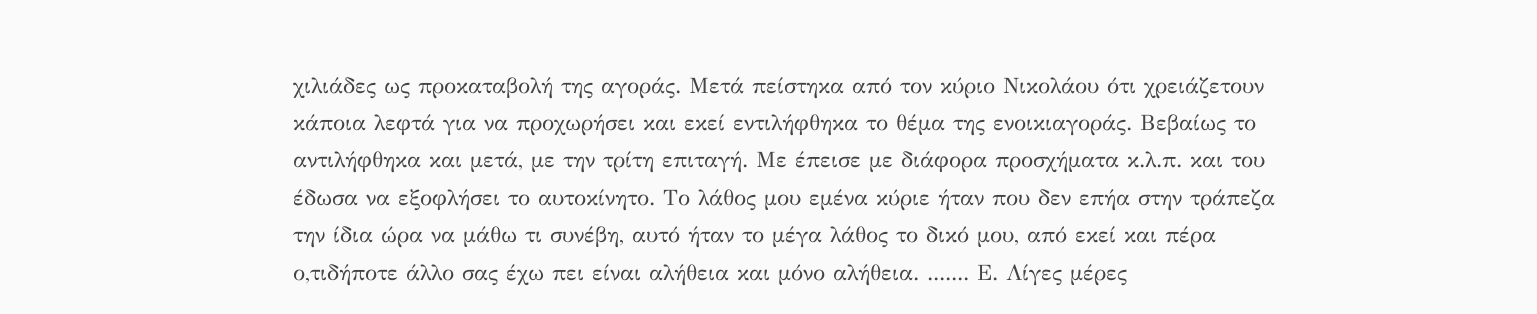χιλιάδες ως προκαταβολή της αγοράς. Μετά πείστηκα από τον κύριο Νικολάου ότι χρειάζετουν κάποια λεφτά για να προχωρήσει και εκεί εντιλήφθηκα το θέμα της ενοικιαγοράς. Βεβαίως το αντιλήφθηκα και μετά, με την τρίτη επιταγή. Με έπεισε με διάφορα προσχήματα κ.λ.π. και του έδωσα να εξοφλήσει το αυτοκίνητο. Το λάθος μου εμένα κύριε ήταν που δεν επήα στην τράπεζα την ίδια ώρα να μάθω τι συνέβη, αυτό ήταν το μέγα λάθος το δικό μου, από εκεί και πέρα ο,τιδήποτε άλλο σας έχω πει είναι αλήθεια και μόνο αλήθεια. ....... Ε. Λίγες μέρες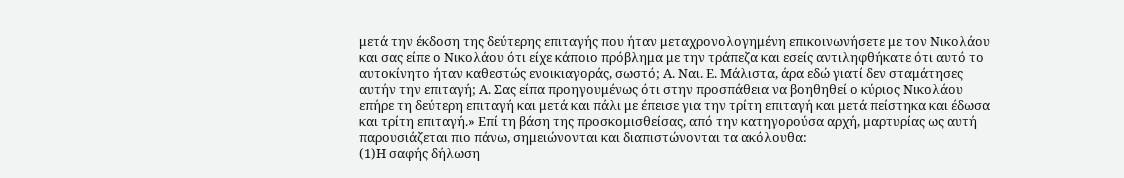μετά την έκδοση της δεύτερης επιταγής που ήταν μεταχρονολογημένη επικοινωνήσετε με τον Νικολάου και σας είπε ο Νικολάου ότι είχε κάποιο πρόβλημα με την τράπεζα και εσείς αντιληφθήκατε ότι αυτό το αυτοκίνητο ήταν καθεστώς ενοικιαγοράς, σωστό; Α. Ναι. Ε. Μάλιστα, άρα εδώ γιατί δεν σταμάτησες αυτήν την επιταγή; Α. Σας είπα προηγουμένως ότι στην προσπάθεια να βοηθηθεί ο κύριος Νικολάου επήρε τη δεύτερη επιταγή και μετά και πάλι με έπεισε για την τρίτη επιταγή και μετά πείστηκα και έδωσα και τρίτη επιταγή.» Επί τη βάση της προσκομισθείσας, από την κατηγορούσα αρχή, μαρτυρίας ως αυτή παρουσιάζεται πιο πάνω, σημειώνονται και διαπιστώνονται τα ακόλουθα:
(1)Η σαφής δήλωση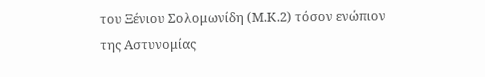του Ξένιου Σολομωνίδη (Μ.Κ.2) τόσον ενώπιον της Αστυνομίας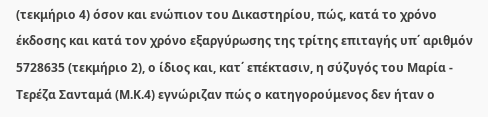(τεκμήριο 4) όσον και ενώπιον του Δικαστηρίου, πώς, κατά το χρόνο έκδοσης και κατά τον χρόνο εξαργύρωσης της τρίτης επιταγής υπ΄ αριθμόν 5728635 (τεκμήριο 2), ο ίδιος και, κατ΄ επέκτασιν, η σύζυγός του Μαρία - Τερέζα Σανταμά (Μ.Κ.4) εγνώριζαν πώς ο κατηγορούμενος δεν ήταν ο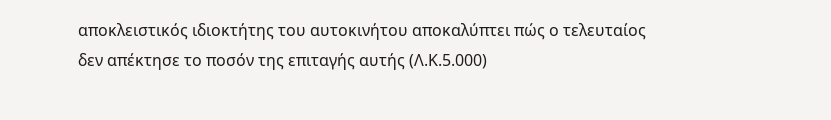αποκλειστικός ιδιοκτήτης του αυτοκινήτου αποκαλύπτει πώς ο τελευταίος δεν απέκτησε το ποσόν της επιταγής αυτής (Λ.Κ.5.000)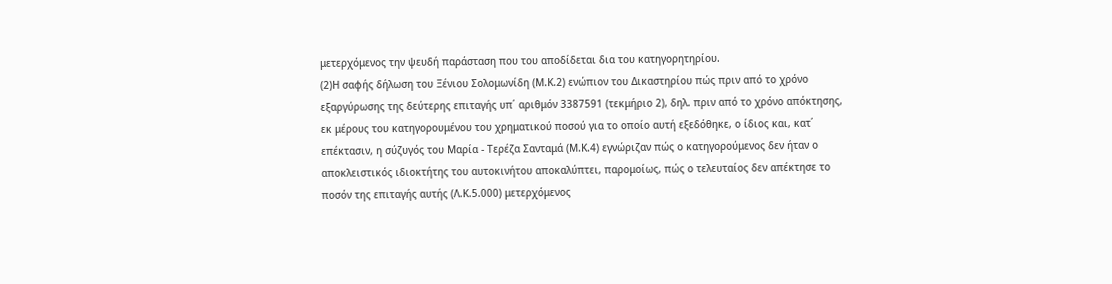μετερχόμενος την ψευδή παράσταση που του αποδίδεται δια του κατηγορητηρίου.
(2)Η σαφής δήλωση του Ξένιου Σολομωνίδη (Μ.Κ.2) ενώπιον του Δικαστηρίου πώς πριν από το χρόνο εξαργύρωσης της δεύτερης επιταγής υπ΄ αριθμόν 3387591 (τεκμήριο 2), δηλ. πριν από το χρόνο απόκτησης, εκ μέρους του κατηγορουμένου του χρηματικού ποσού για το οποίο αυτή εξεδόθηκε, ο ίδιος και, κατ΄ επέκτασιν, η σύζυγός του Μαρία - Τερέζα Σανταμά (Μ.Κ.4) εγνώριζαν πώς ο κατηγορούμενος δεν ήταν ο αποκλειστικός ιδιοκτήτης του αυτοκινήτου αποκαλύπτει, παρομοίως, πώς ο τελευταίος δεν απέκτησε το ποσόν της επιταγής αυτής (Λ.Κ.5.000) μετερχόμενος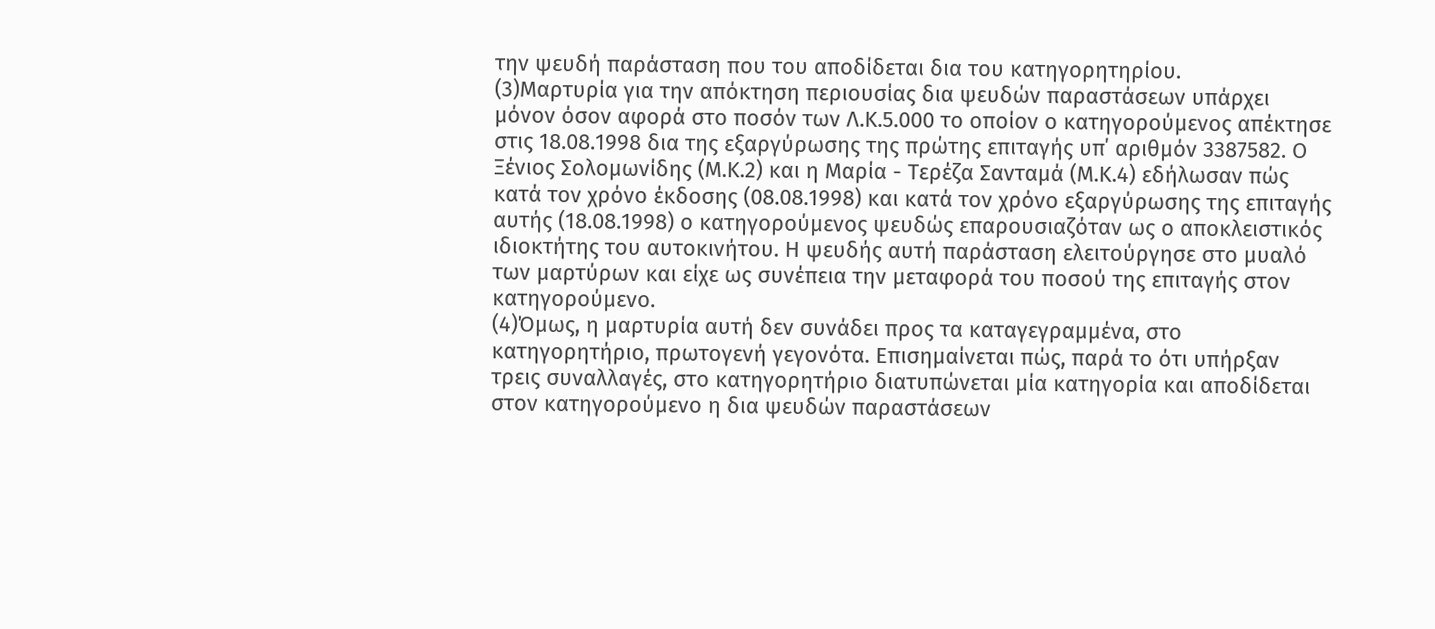την ψευδή παράσταση που του αποδίδεται δια του κατηγορητηρίου.
(3)Μαρτυρία για την απόκτηση περιουσίας δια ψευδών παραστάσεων υπάρχει μόνον όσον αφορά στο ποσόν των Λ.Κ.5.000 το οποίον ο κατηγορούμενος απέκτησε στις 18.08.1998 δια της εξαργύρωσης της πρώτης επιταγής υπ΄ αριθμόν 3387582. Ο Ξένιος Σολομωνίδης (Μ.Κ.2) και η Μαρία - Τερέζα Σανταμά (Μ.Κ.4) εδήλωσαν πώς κατά τον χρόνο έκδοσης (08.08.1998) και κατά τον χρόνο εξαργύρωσης της επιταγής αυτής (18.08.1998) ο κατηγορούμενος ψευδώς επαρουσιαζόταν ως ο αποκλειστικός ιδιοκτήτης του αυτοκινήτου. Η ψευδής αυτή παράσταση ελειτούργησε στο μυαλό των μαρτύρων και είχε ως συνέπεια την μεταφορά του ποσού της επιταγής στον κατηγορούμενο.
(4)Όμως, η μαρτυρία αυτή δεν συνάδει προς τα καταγεγραμμένα, στο κατηγορητήριο, πρωτογενή γεγονότα. Επισημαίνεται πώς, παρά το ότι υπήρξαν τρεις συναλλαγές, στο κατηγορητήριο διατυπώνεται μία κατηγορία και αποδίδεται στον κατηγορούμενο η δια ψευδών παραστάσεων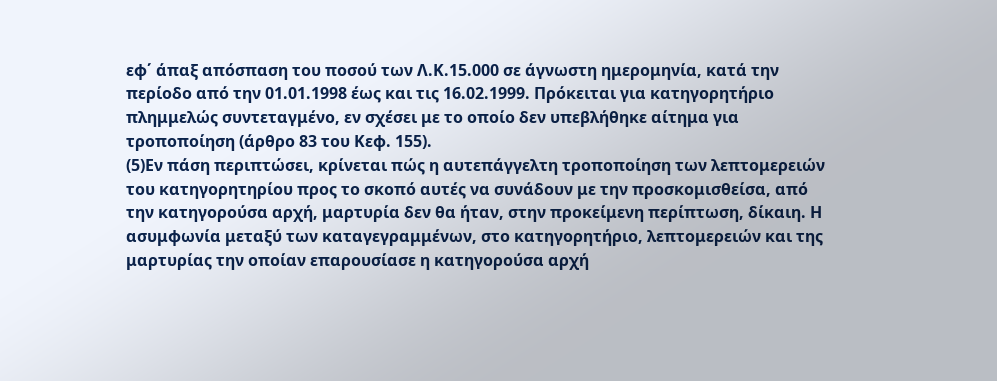εφ΄ άπαξ απόσπαση του ποσού των Λ.Κ.15.000 σε άγνωστη ημερομηνία, κατά την περίοδο από την 01.01.1998 έως και τις 16.02.1999. Πρόκειται για κατηγορητήριο πλημμελώς συντεταγμένο, εν σχέσει με το οποίο δεν υπεβλήθηκε αίτημα για τροποποίηση (άρθρο 83 του Κεφ. 155).
(5)Εν πάση περιπτώσει, κρίνεται πώς η αυτεπάγγελτη τροποποίηση των λεπτομερειών του κατηγορητηρίου προς το σκοπό αυτές να συνάδουν με την προσκομισθείσα, από την κατηγορούσα αρχή, μαρτυρία δεν θα ήταν, στην προκείμενη περίπτωση, δίκαιη. Η ασυμφωνία μεταξύ των καταγεγραμμένων, στο κατηγορητήριο, λεπτομερειών και της μαρτυρίας την οποίαν επαρουσίασε η κατηγορούσα αρχή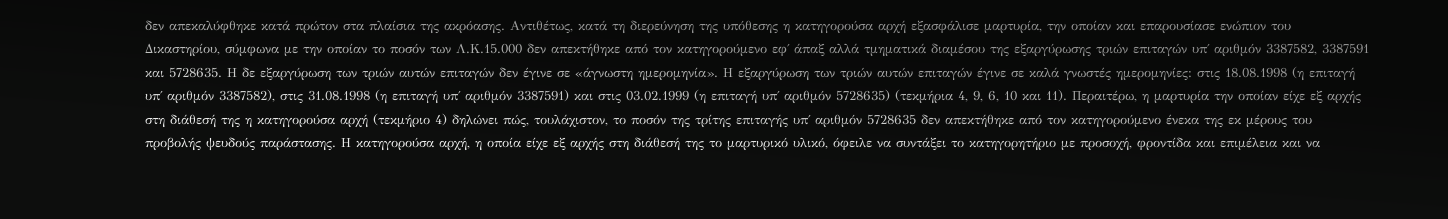δεν απεκαλύφθηκε κατά πρώτον στα πλαίσια της ακρόασης. Αντιθέτως, κατά τη διερεύνηση της υπόθεσης η κατηγορούσα αρχή εξασφάλισε μαρτυρία, την οποίαν και επαρουσίασε ενώπιον του Δικαστηρίου, σύμφωνα με την οποίαν το ποσόν των Λ.Κ.15.000 δεν απεκτήθηκε από τον κατηγορούμενο εφ΄ άπαξ αλλά τμηματικά διαμέσου της εξαργύρωσης τριών επιταγών υπ΄ αριθμόν 3387582, 3387591 και 5728635. Η δε εξαργύρωση των τριών αυτών επιταγών δεν έγινε σε «άγνωστη ημερομηνία». Η εξαργύρωση των τριών αυτών επιταγών έγινε σε καλά γνωστές ημερομηνίες: στις 18.08.1998 (η επιταγή υπ΄ αριθμόν 3387582), στις 31.08.1998 (η επιταγή υπ΄ αριθμόν 3387591) και στις 03.02.1999 (η επιταγή υπ΄ αριθμόν 5728635) (τεκμήρια 4, 9, 6, 10 και 11). Περαιτέρω, η μαρτυρία την οποίαν είχε εξ αρχής στη διάθεσή της η κατηγορούσα αρχή (τεκμήριο 4) δηλώνει πώς, τουλάχιστον, το ποσόν της τρίτης επιταγής υπ΄ αριθμόν 5728635 δεν απεκτήθηκε από τον κατηγορούμενο ένεκα της εκ μέρους του προβολής ψευδούς παράστασης. Η κατηγορούσα αρχή, η οποία είχε εξ αρχής στη διάθεσή της το μαρτυρικό υλικό, όφειλε να συντάξει το κατηγορητήριο με προσοχή, φροντίδα και επιμέλεια και να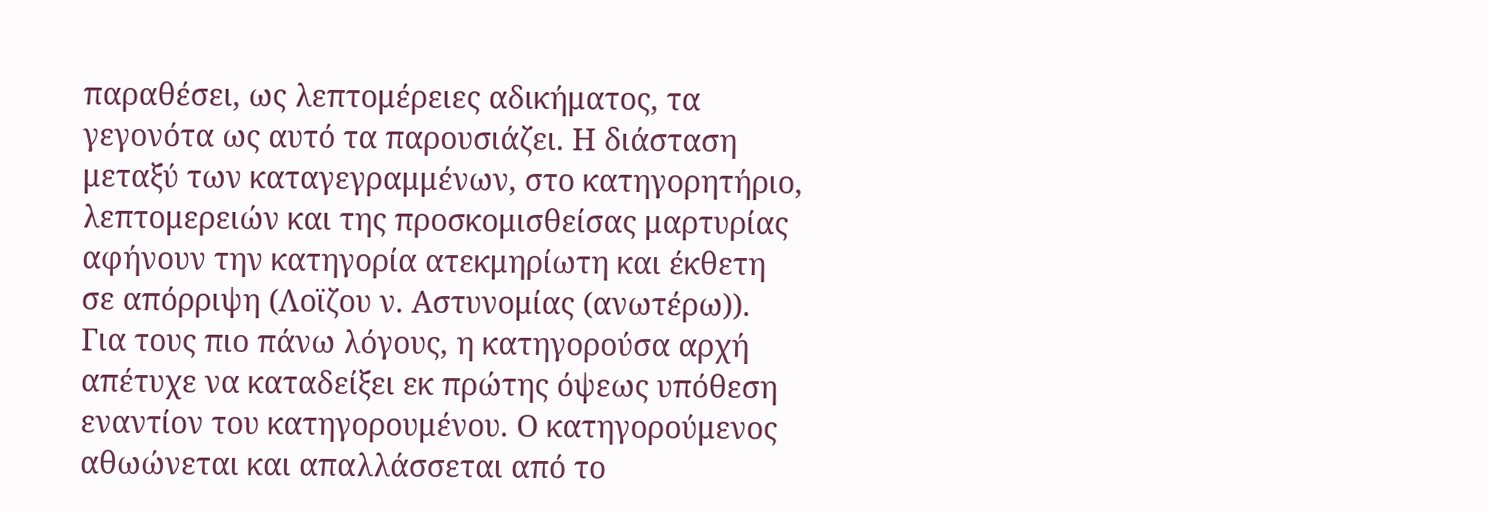παραθέσει, ως λεπτομέρειες αδικήματος, τα γεγονότα ως αυτό τα παρουσιάζει. Η διάσταση μεταξύ των καταγεγραμμένων, στο κατηγορητήριο, λεπτομερειών και της προσκομισθείσας μαρτυρίας αφήνουν την κατηγορία ατεκμηρίωτη και έκθετη σε απόρριψη (Λοϊζου ν. Αστυνομίας (ανωτέρω)). Για τους πιο πάνω λόγους, η κατηγορούσα αρχή απέτυχε να καταδείξει εκ πρώτης όψεως υπόθεση εναντίον του κατηγορουμένου. Ο κατηγορούμενος αθωώνεται και απαλλάσσεται από το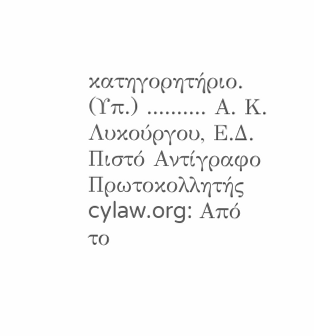κατηγορητήριο. (Υπ.) .......... Α. Κ. Λυκούργου, Ε.Δ. Πιστό Αντίγραφο Πρωτοκολλητής cylaw.org: Από το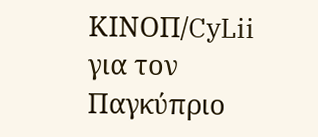ΚΙΝOΠ/CyLii για τον Παγκύπριο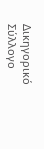Δικηγορικό Σύλλογο